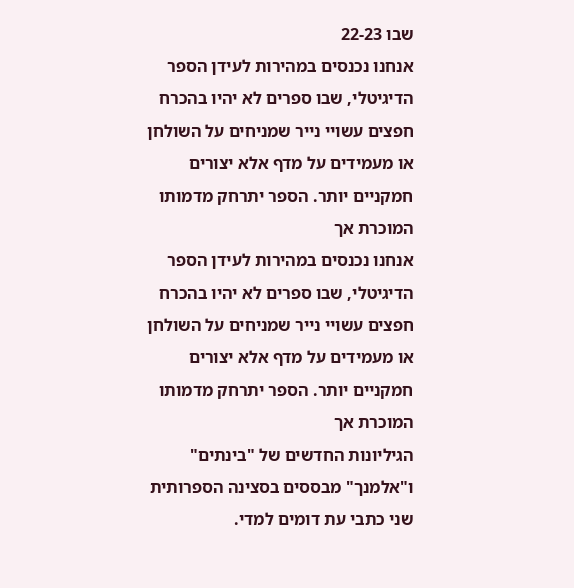שבו 22-23
אנחנו נכנסים במהירות לעידן הספר הדיגיטלי, שבו ספרים לא יהיו בהכרח חפצים עשויי נייר שמניחים על השולחן או מעמידים על מדף אלא יצורים חמקניים יותר. הספר יתרחק מדמותו המוכרת אך
אנחנו נכנסים במהירות לעידן הספר הדיגיטלי, שבו ספרים לא יהיו בהכרח חפצים עשויי נייר שמניחים על השולחן או מעמידים על מדף אלא יצורים חמקניים יותר. הספר יתרחק מדמותו המוכרת אך
הגיליונות החדשים של "בינתים" ו"אלמנך" מבססים בסצינה הספרותית שני כתבי עת דומים למדי.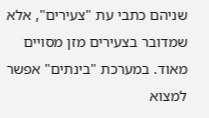שניהם כתבי עת "צעירים", אלא שמדובר בצעירים מזן מסויים מאוד. במערכת "בינתים" אפשר למצוא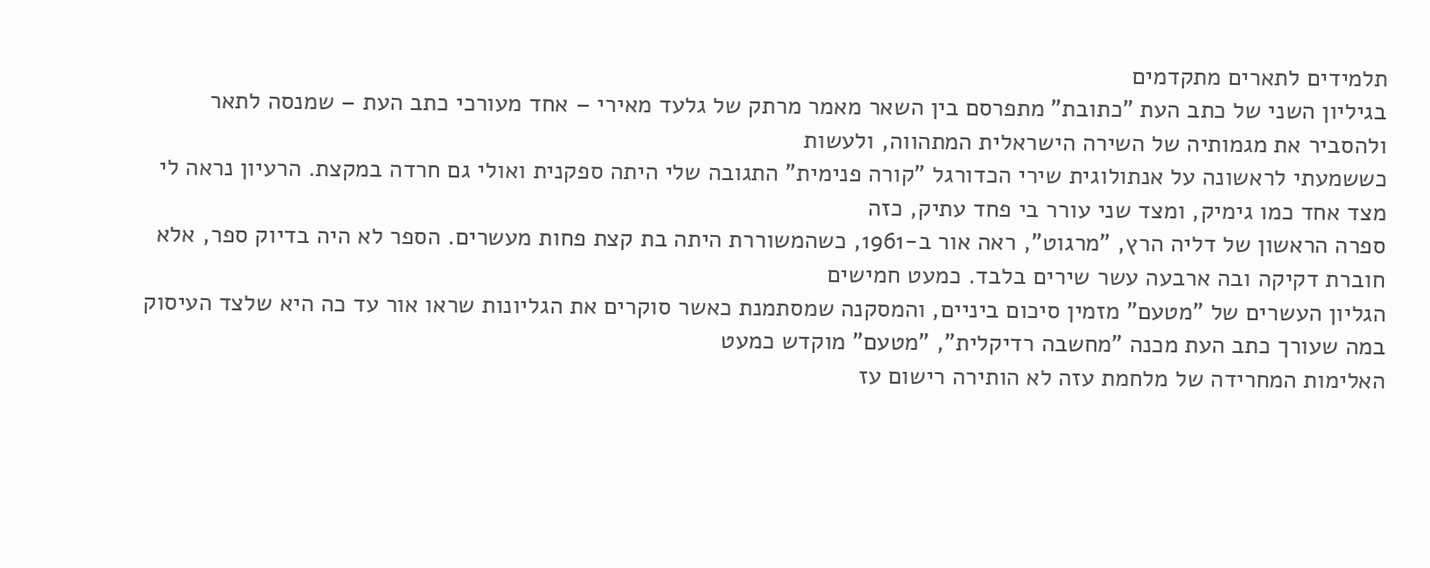תלמידים לתארים מתקדמים
בגיליון השני של כתב העת "כתובת" מתפרסם בין השאר מאמר מרתק של גלעד מאירי – אחד מעורכי כתב העת – שמנסה לתאר ולהסביר את מגמותיה של השירה הישראלית המתהווה, ולעשות
כששמעתי לראשונה על אנתולוגית שירי הכדורגל "קורה פנימית" התגובה שלי היתה ספקנית ואולי גם חרדה במקצת. הרעיון נראה לי מצד אחד כמו גימיק, ומצד שני עורר בי פחד עתיק, כזה
ספרה הראשון של דליה הרץ, "מרגוט", ראה אור ב-1961, כשהמשוררת היתה בת קצת פחות מעשרים. הספר לא היה בדיוק ספר, אלא חוברת דקיקה ובה ארבעה עשר שירים בלבד. כמעט חמישים
הגליון העשרים של "מטעם" מזמין סיכום ביניים, והמסקנה שמסתמנת כאשר סוקרים את הגליונות שראו אור עד כה היא שלצד העיסוק במה שעורך כתב העת מכנה "מחשבה רדיקלית", "מטעם" מוקדש כמעט
האלימות המחרידה של מלחמת עזה לא הותירה רישום עז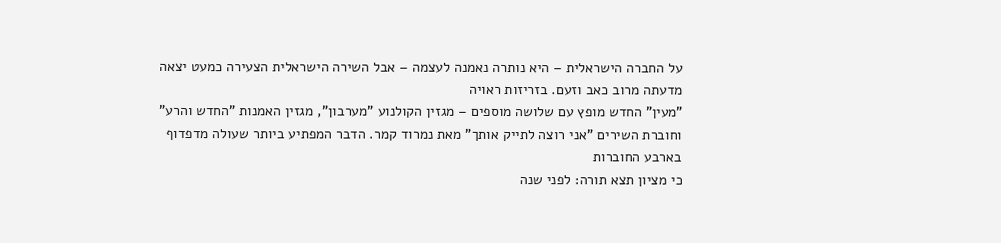על החברה הישראלית – היא נותרה נאמנה לעצמה – אבל השירה הישראלית הצעירה כמעט יצאה מדעתה מרוב כאב וזעם. בזריזות ראויה
"מעין" החדש מופץ עם שלושה מוספים – מגזין הקולנוע "מערבון", מגזין האמנות "החדש והרע" וחוברת השירים "אני רוצה לתייק אותך" מאת נמרוד קמר. הדבר המפתיע ביותר שעולה מדפדוף בארבע החוברות
כי מציון תצא תורה: לפני שנה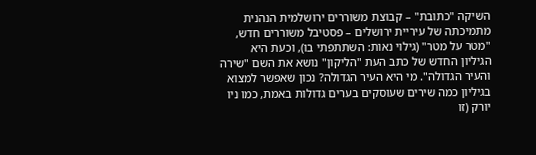השיקה "כתובת" – קבוצת משוררים ירושלמית הנהנית מתמיכתה של עיריית ירושלים – פסטיבל משוררים חדש, "מטר על מטר" (גילוי נאות: השתתפתי בו), וכעת היא
הגיליון החדש של כתב העת "הליקון" נושא את השם "שירה והעיר הגדולה". מי היא העיר הגדולה? נכון שאפשר למצוא בגיליון כמה שירים שעוסקים בערים גדולות באמת, כמו ניו יורק (זו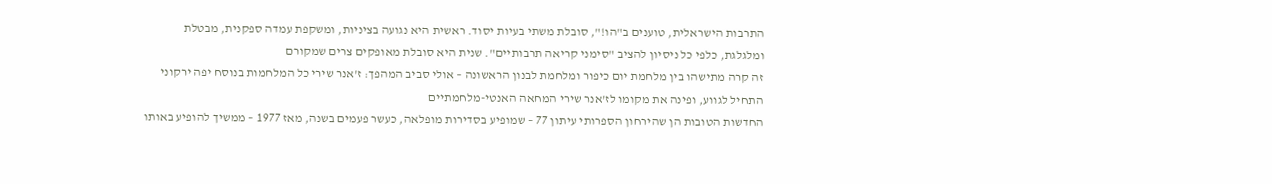התרבות הישראלית, טוענים ב"הו!", סובלת משתי בעיות יסוד. ראשית היא נגועה בציניות, ומשקפת עמדה ספקנית, מבטלת ומלגלגת, כלפי כל ניסיון להציב "סימני קריאה תרבותיים". שנית היא סובלת מאופקים צרים שמקורם
זה קרה מתישהו בין מלחמת יום כיפור ומלחמת לבנון הראשונה – אולי סביב המהפך: ז'אנר שירי כל המלחמות בנוסח יפה ירקוני התחיל לגווע, ופינה את מקומו לז'אנר שירי המחאה האנטי-מלחמתיים
החדשות הטובות הן שהירחון הספרותי עיתון 77 – שמופיע בסדירות מופלאה, כעשר פעמים בשנה, מאז 1977 – ממשיך להופיע באותו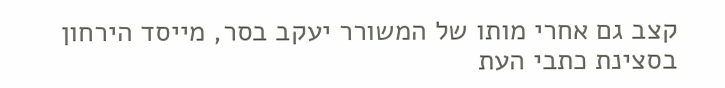קצב גם אחרי מותו של המשורר יעקב בסר, מייסד הירחון
בסצינת כתבי העת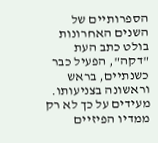הספרותיים של השנים האחרונות בולט כתב העת "דקה", הפעיל כבר כשנתיים, בראש וראשונה בצניעותו. מעידים על כך לא רק ממדיו הפיזיים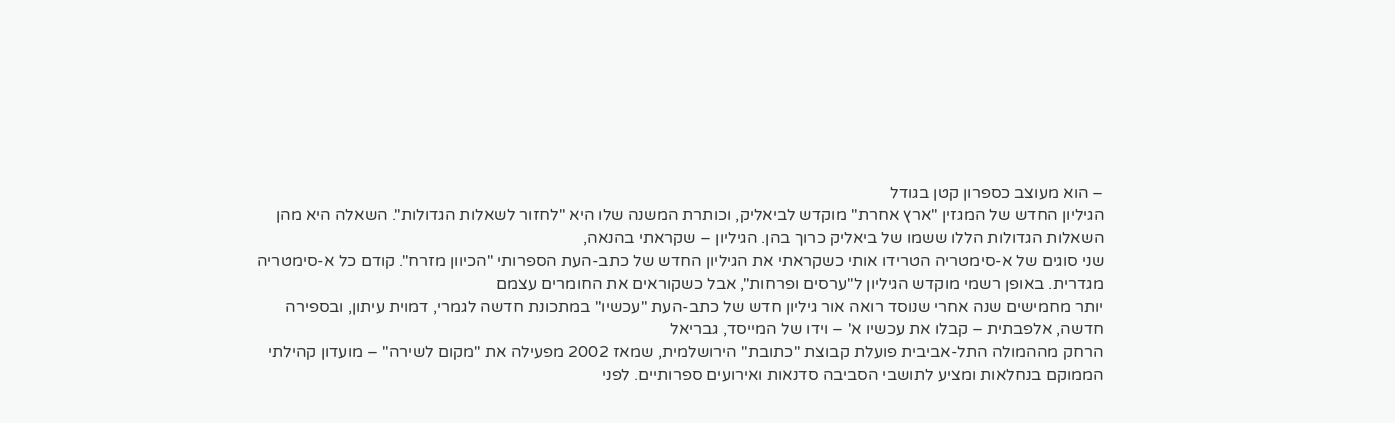– הוא מעוצב כספרון קטן בגודל
הגיליון החדש של המגזין "ארץ אחרת" מוקדש לביאליק, וכותרת המשנה שלו היא "לחזור לשאלות הגדולות". השאלה היא מהן השאלות הגדולות הללו ששמו של ביאליק כרוך בהן. הגיליון – שקראתי בהנאה,
שני סוגים של א-סימטריה הטרידו אותי כשקראתי את הגיליון החדש של כתב-העת הספרותי "הכיוון מזרח". קודם כל א-סימטריה מגדרית. באופן רשמי מוקדש הגיליון ל"ערסים ופרחות", אבל כשקוראים את החומרים עצמם
יותר מחמישים שנה אחרי שנוסד רואה אור גיליון חדש של כתב-העת "עכשיו" במתכונת חדשה לגמרי, דמוית עיתון, ובספירה חדשה, אלפבתית – קבלו את עכשיו א' – וידו של המייסד, גבריאל
הרחק מההמולה התל-אביבית פועלת קבוצת "כתובת" הירושלמית, שמאז 2002 מפעילה את "מקום לשירה" – מועדון קהילתי הממוקם בנחלאות ומציע לתושבי הסביבה סדנאות ואירועים ספרותיים. לפני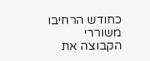כחודש הרחיבו משוררי הקבוצה את